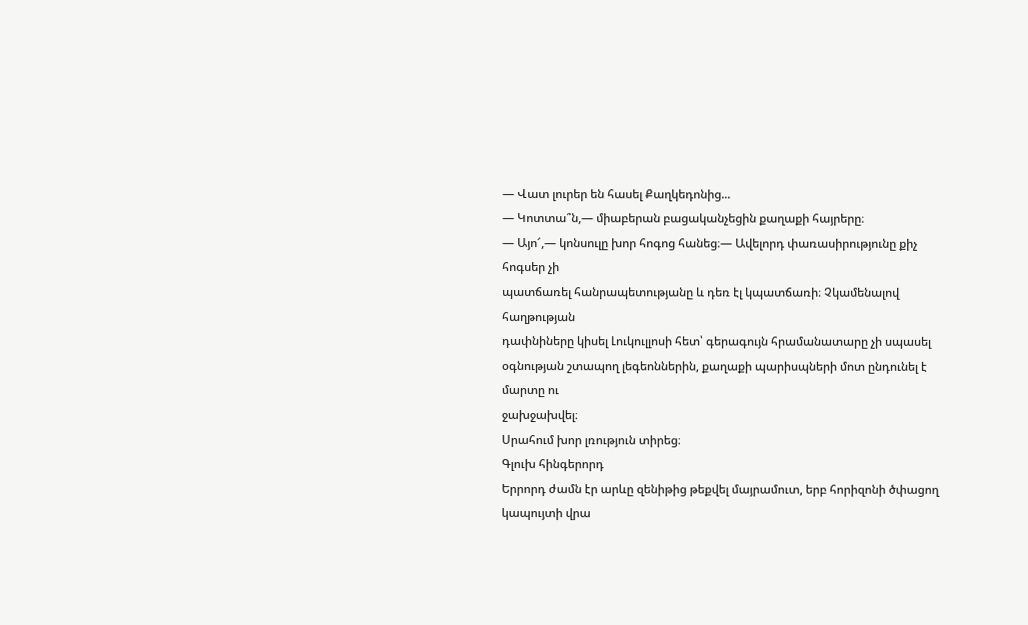— Վատ լուրեր են հասել Քաղկեդոնից...
— Կոտտա՞ն,— միաբերան բացականչեցին քաղաքի հայրերը։
— Այո՜,— կոնսուլը խոր հոգոց հանեց։— Ավելորդ փառասիրությունը քիչ հոգսեր չի
պատճառել հանրապետությանը և դեռ էլ կպատճառի։ Չկամենալով հաղթության
դափնիները կիսել Լուկուլլոսի հետ՝ գերագույն հրամանատարը չի սպասել
օգնության շտապող լեգեոններին, քաղաքի պարիսպների մոտ ընդունել է մարտը ու
ջախջախվել։
Սրահում խոր լռություն տիրեց։
Գլուխ հինգերորդ
Երրորդ ժամն էր արևը զենիթից թեքվել մայրամուտ, երբ հորիզոնի ծփացող
կապույտի վրա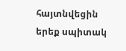հայտնվեցին երեք սպիտակ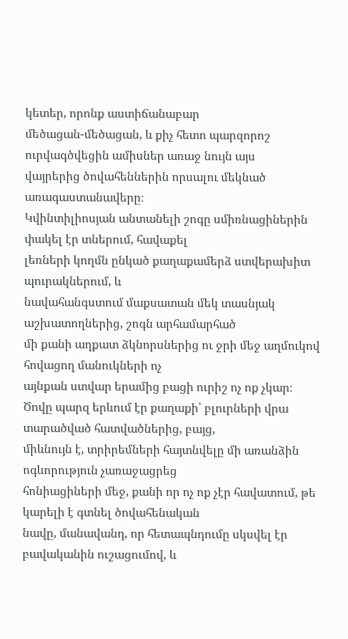կետեր, որոնք աստիճանաբար
մեծացան-մեծացան, և քիչ հետո պարզորոշ ուրվագծվեցին ամիսներ առաջ նույն այս
վայրերից ծովահեններին որսալու մեկնած առագաստանավերը։
Կվինտիլիոսյան անտանելի շոգը սմիռնացիներին փակել էր տներում, հավաքել
լեռների կողմն ընկած քաղաքամերձ ստվերախիտ պուրակներում, և
նավահանգստում մաքսատան մեկ տասնյակ աշխատողներից, շոգն արհամարհած
մի քանի աղքատ ձկնորսներից ու ջրի մեջ աղմուկով հովացող մանուկների ոչ
այնքան ստվար երամից բացի ուրիշ ոչ ոք չկար։
Ծովը պարզ երևում էր քաղաքի՝ բլուրների վրա տարածված հատվածներից, բայց,
միևնույն է, տրիրեմների հայտնվելը մի առանձին ոգևորություն չառաջացրեց
հոնիացիների մեջ, քանի որ ոչ ոք չէր հավատում, թե կարելի է գտնել ծովահենական
նավը, մանավանդ, որ հետապնդումը սկսվել էր բավականին ուշացումով, և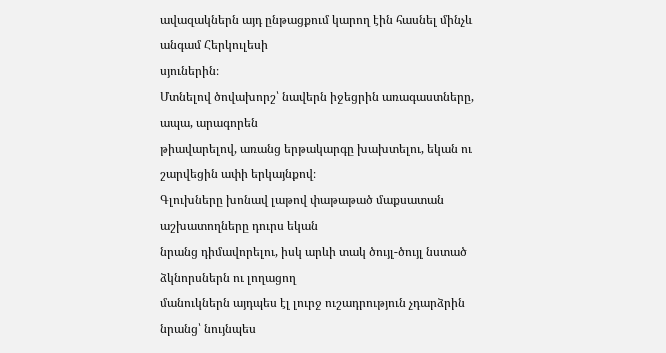ավազակներն այդ ընթացքում կարող էին հասնել մինչև անգամ Հերկուլեսի
սյուներին։
Մտնելով ծովախորշ՝ նավերն իջեցրին առագաստները, ապա, արագորեն
թիավարելով, առանց երթակարգը խախտելու, եկան ու շարվեցին ափի երկայնքով։
Գլուխները խոնավ լաթով փաթաթած մաքսատան աշխատողները դուրս եկան
նրանց դիմավորելու, իսկ արևի տակ ծույլ-ծույլ նստած ձկնորսներն ու լողացող
մանուկներն այդպես էլ լուրջ ուշադրություն չդարձրին նրանց՝ նույնպես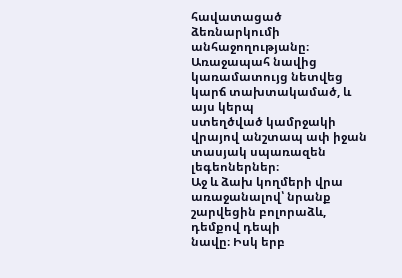հավատացած ձեռնարկումի անհաջողությանը։
Առաջապահ նավից կառամատույց նետվեց կարճ տախտակամած, և այս կերպ
ստեղծված կամրջակի վրայով անշտապ ափ իջան տասյակ սպառազեն լեգեոներներ։
Աջ և ձախ կողմերի վրա առաջանալով՝ նրանք շարվեցին բոլորաձև, դեմքով դեպի
նավը։ Իսկ երբ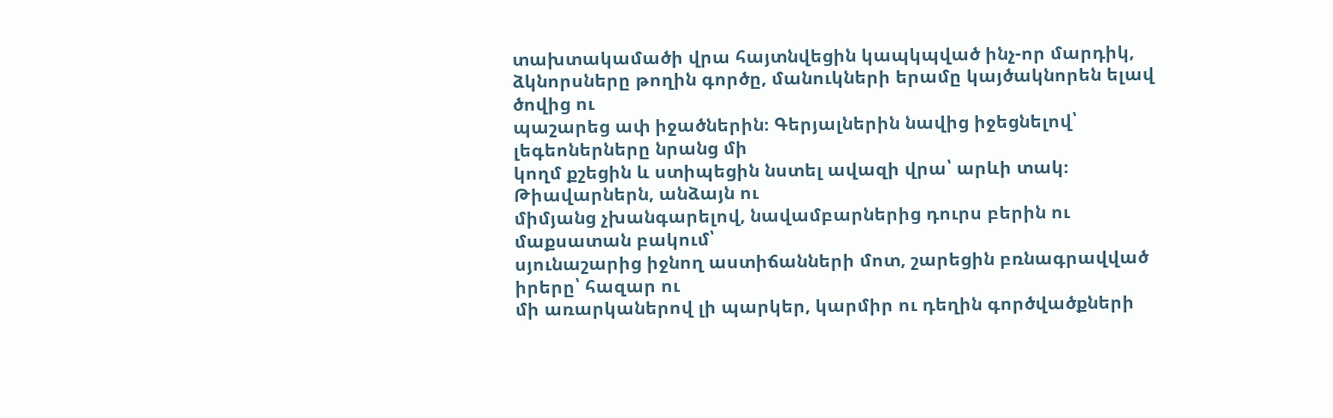տախտակամածի վրա հայտնվեցին կապկպված ինչ-որ մարդիկ,
ձկնորսները թողին գործը, մանուկների երամը կայծակնորեն ելավ ծովից ու
պաշարեց ափ իջածներին։ Գերյալներին նավից իջեցնելով՝ լեգեոներները նրանց մի
կողմ քշեցին և ստիպեցին նստել ավազի վրա՝ արևի տակ։ Թիավարներն, անձայն ու
միմյանց չխանգարելով, նավամբարներից դուրս բերին ու մաքսատան բակում՝
սյունաշարից իջնող աստիճանների մոտ, շարեցին բռնագրավված իրերը՝ հազար ու
մի առարկաներով լի պարկեր, կարմիր ու դեղին գործվածքների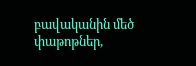բավականին մեծ
փաթոթներ,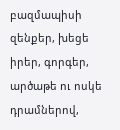բազմապիսի զենքեր, խեցե իրեր, գորգեր, արծաթե ու ոսկե դրամներով,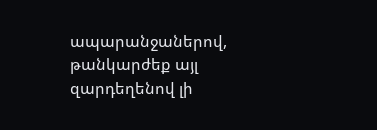ապարանջաներով, թանկարժեք այլ զարդեղենով լի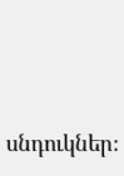սնդուկներ։